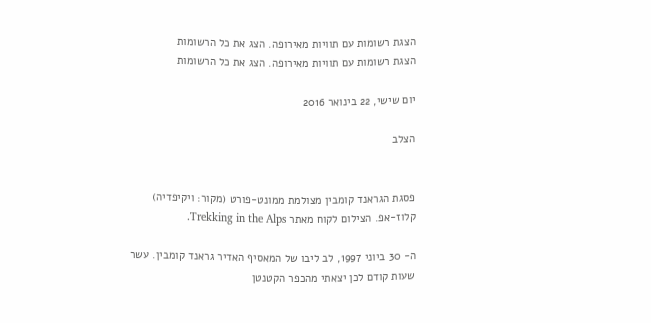הצגת רשומות עם תוויות מאירופה. הצג את כל הרשומות
הצגת רשומות עם תוויות מאירופה. הצג את כל הרשומות

יום שישי, 22 בינואר 2016

הצלב


פסגת הגראנד קומבין מצולמת ממונט-פורט (מקור: ויקיפדיה)
קלוז-אפ. הצילום לקוח מאתר Trekking in the Alps.

ה- 30 ביוני 1997, לב ליבו של המאסיף האדיר גראנד קומבין. עשר שעות קודם לכן יצאתי מהכפר הקטנטן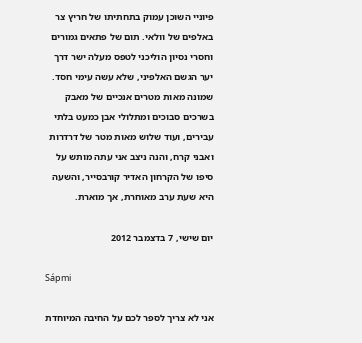פיוניי השוכן עמוק בתחתיתו של חריץ צר באלפים של וולאי. תום של פתאים גמורים וחסרי נסיון הוליכני לטפס מעלה ישר דרך יער הגשם האלפיני, שלא עשה עימי חסד. שמונה מאות מטרים אנכיים של מאבק בשרכים סבוכים ומתלולי אבן כמעט בלתי עבירים, ועוד שלוש מאות מטר של דרדרות ואבני קרח, והנה ניצב אני עתה מותש על סיפו של הקרחון האדיר קורבסייר, והשעה היא שעת ערב מאוחרת, אך מוארת.

יום שישי, 7 בדצמבר 2012

Sápmi

אני לא צריך לספר לכם על החיבה המיוחדת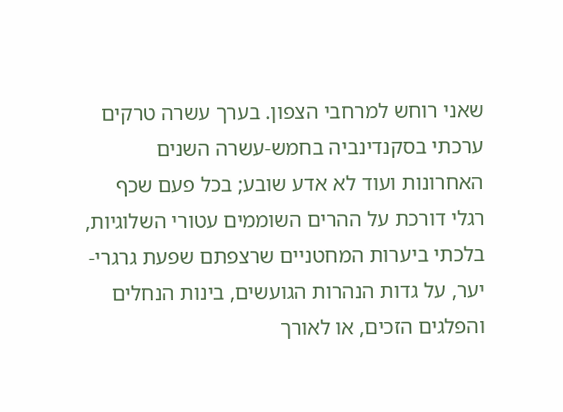שאני רוחש למרחבי הצפון. בערך עשרה טרקים ערכתי בסקנדינביה בחמש-עשרה השנים האחרונות ועוד לא אדע שובע; בכל פעם שכף רגלי דורכת על ההרים השוממים עטורי השלוגיות, בלכתי ביערות המחטניים שרצפתם שפעת גרגרי-יער, על גדות הנהרות הגועשים, בינות הנחלים והפלגים הזכים, או לאורך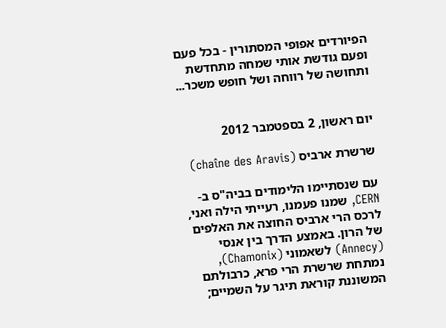הפיורדים אפופי המסתורין - בכל פעם ופעם גודשת אותי שמחה מתחדשת ותחושה של רווחה ושל חופש משכר...


יום ראשון, 2 בספטמבר 2012

שרשרת ארביס (chaîne des Aravis)

עם שנסתיימו הלימודים בביה"ס ב-CERN, שמנו פעמנו, רעייתי הילה ואני, לרכס הרי ארביס החוצה את האלפים של הרון. באמצע הדרך בין אנסי (Annecy) לשאמוני (Chamonix), נמתחת שרשרת הרי פרא, כרבולתם המשוננת קוראת תיגר על השמיים;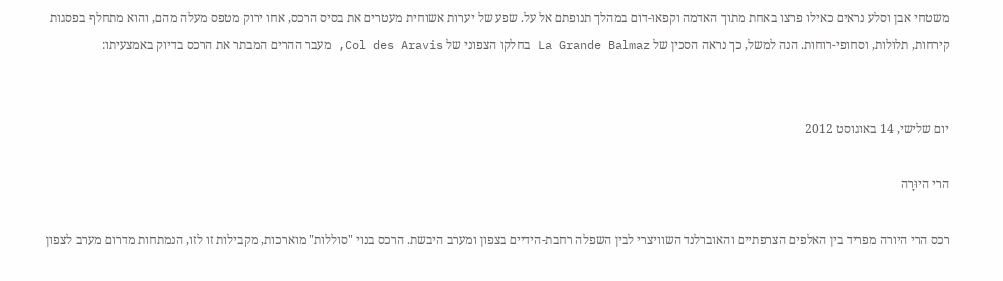משטחי אבן וסלע נראים כאילו פרצו באחת מתוך האדמה וקפאו-דום במהלך תנופתם אל על. שפע של יערות אשוחית מעטרים את בסיס הרכס, אחו ירוק מטפס מעלה מהם, והוא מתחלף בפסגות קירחות, תלולות, וסחופי-רוחות. הנה למשל, כך נראה הסכין של La Grande Balmaz בחלקו הצפוני של Col des Aravis, מעבר ההרים המבתר את הרכס בדיוק באמצעיתו:


יום שלישי, 14 באוגוסט 2012

הרי היוּרָה

רכס הרי היורה מפריד בין האלפים הצרפתיים והאוברלנד השוויצרי לבין השפלה רחבת-הידיים בצפון ומערב היבשת. הרכס בנוי "סוללות" מוארכות, מקבילות זו לזו, הנמתחות מדרום מערב לצפון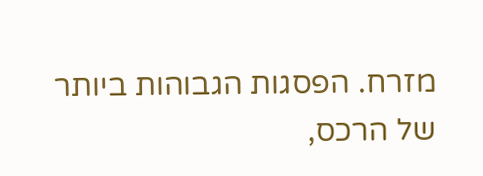מזרח. הפסגות הגבוהות ביותר של הרכס,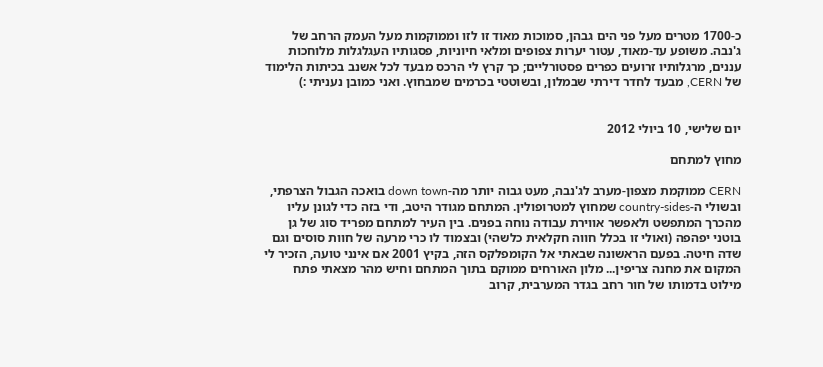כ-1700 מטרים מעל פני הים גבהן, סמוכות מאוד זו לזו וממוקמות מעל העמק הרחב של ג'נבה. משופע עד-מאוד, עטור יערות צפופים ומלאי חיוניות, פסגותיו העגלגלות מלוחכות עננים, מרגלותיו זרועים כפרים פסטורליים; כך קרץ לי הרכס מבעד לכל אשנב בכיתות הלימוד של CERN, מבעד לחדר דירתי שבמלון, ובשוטטי בכרמים שמבחוץ. ואני כמובן נעניתי :)


יום שלישי, 10 ביולי 2012

מחוץ למתחם

CERN ממוקמת מצפון-מערב לג'נבה, מעט גבוה יותר מה-down town בואכה הגבול הצרפתי, ובשולי ה-country-sides שמחוץ למטרופולין. המתחם מגודר היטב, ודי בזה כדי לגונן עליו מהכרך המתפשט ולאפשר אווירת עבודה נוחה בפנים. בין העיר למתחם מפריד סוג של גן בוטני יפהפה (ואולי זו בכלל חווה חקלאית כלשהי) ובצמוד לו כרי מרעה של חוות סוסים וגם שדה חיטה. בפעם הראשונה שבאתי אל הקומפלקס הזה, בקיץ 2001 אם אינני טועה, הזכיר לי המקום את מחנה צריפין... מלון האורחים ממוקם בתוך המתחם וחיש מהר מצאתי פתח מילוט בדמותו של חור רחב בגדר המערבית, קרוב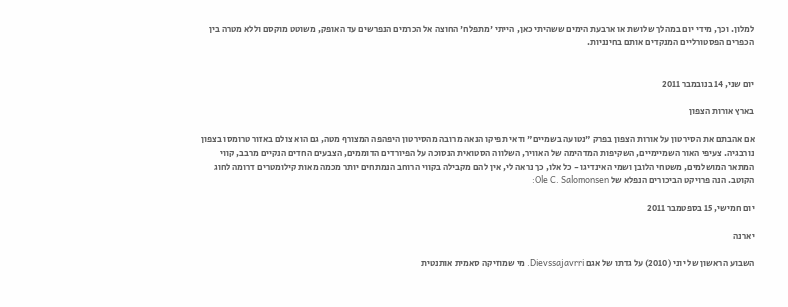למלון. וכך, מידי יום במהלך שלושת או ארבעת הימים ששהיתי כאן, הייתי 'מתפלח' החוצה אל הכרמים הנפרשים עד האופק, משוטט מוקסם וללא מטרה בין הכפרים הפסטורליים המנקדים אותם בחינניות.


יום שני, 14 בנובמבר 2011

בארץ אורות הצפון

אם אהבתם את הסירטון על אורות הצפון בפרק "נטועה בשמיים" ודאי תפיקו הנאה מרובה מהסירטון היפהפה המצורף מטה, גם הוא צולם באזור טרומסו בצפון נורבגיה. צעיפי האור השמיימיים, השקיפות המדהימה של האוויר, השלווה הסטואית הנסוכה על הפיורדים הדוממים, הצבעים החדים הנקיים מרבב, קווי המתאר המושלמים, משטחי הלובן ושמי האינדיגו - כל אלו, כך נראה לי, אין להם מקבילה בקווי הרוחב הנמתחים יותר מכמה מאות קילומטרים דרומה לחוג הקוטב. הנה פרויקט הביכורים הנפלא של Ole C. Salomonsen:

יום חמישי, 15 בספטמבר 2011

יארנה

השבוע הראשון של יוני (2010) על גדתו של אגם Dievssajavrri. מי שמוזיקה סאמית אותנטית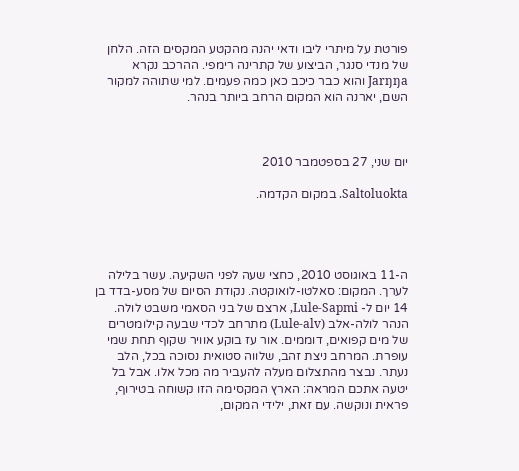פורטת על מיתרי ליבו ודאי יהנה מהקטע המקסים הזה. הלחן של מנדי סנגר, הביצוע של קתרינה רימפי. ההרכב נקרא Jarŋŋa והוא כבר כיכב כאן כמה פעמים. למי שתוהה למקור השם, יארנה הוא המקום הרחב ביותר בנהר.



יום שני, 27 בספטמבר 2010

Saltoluokta. במקום הקדמה.




ה-11 באוגוסט 2010, כחצי שעה לפני השקיעה. עשר בלילה לערך. המקום: סאלטו-לואוקטה. נקודת הסיום של מסע-בדד בן 14 יום ל- Lule-Sapmi, ארצם של בני הסאמי משבט לולה. הנהר לולה-אלב (Lule-alv) מתרחב לכדי שבעה קילומטרים של מים קפואים, דוממים. אור עז בוקע אוויר שקוף תחת שמי עופרת. המרחב ניצת זהב, שלווה סטואית נסוכה בכל, הלב נעתר. נבצר מהתצלום מעלה להעביר מה מכל אלו. אבל בל יטעה אתכם המראה: הארץ המקסימה הזו קשוחה בטירוף, פראית ונוקשה. עם זאת, ילידי המקום,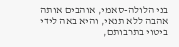בני הלולה-סאמי, אוהבים אותה אהבה ללא תנאי, והיא באה לידי ביטוי בתרבותם,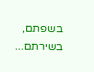בשפתם, בשירתם...